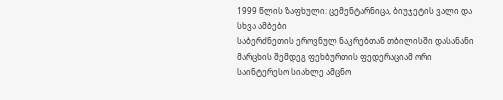1999 წლის ზაფხული: ცემენტარნიცა, ბიუჯეტის ვალი და სხვა ამბები
საბერძნეთის ეროვნულ ნაკრებთან თბილისში დასანანი მარცხის შემდეგ ფეხბურთის ფედერაციამ ორი საინტერესო სიახლე ამცნო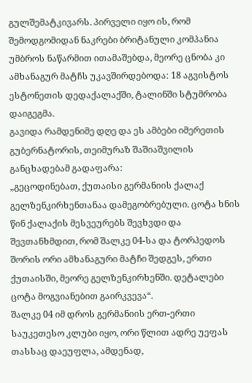გულშემატკივარს. პირველი იყო ის, რომ შემოდგომიდან ნაკრები ბრიტანული კომპანია უმბროს ნაწარმით ითამაშებდა, მეორე ცნობა კი ამხანაგურ მატჩს უკავშირდებოდა: 18 აგვისტოს ესტონეთის დედაქალაქში, ტალინში სტუმრობა დაიგეგმა.
გავიდა რამდენიმე დღე და ეს ამბები იმერეთის გუბერნატორის, თეიმურაზ შაშიაშვილის განცხადებამ გადაფარა:
„გეცოდინებათ, ქუთაისი გერმანიის ქალაქ გელზენკირხენთანაა დამეგობრებული. ცოტა ხნის წინ ქალაქის მესვეურებს შევხვდი და შევთანხმდით, რომ შალკე 04-სა და ტორპედოს შორის ორი ამხანაგური მატჩი შედგეს, ერთი ქუთაისში, მეორე გელზენკირხენში. დეტალები ცოტა მოგვიანებით გაირკვევა“.
შალკე 04 იმ დროს გერმანიის ერთ-ერთი საუკეთესო კლუბი იყო, ორი წლით ადრე უეფას თასსაც დაეუფლა, ამდენად,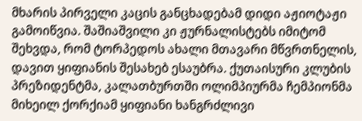მხარის პირველი კაცის განცხადებამ დიდი აჟიოტაჟი გამოიწვია. შაშიაშვილი კი ჟურნალისტებს იმიტომ შეხვდა, რომ ტორპედოს ახალი მთავარი მწვრთნელის, დავით ყიფიანის შესახებ ესაუბრა. ქუთაისური კლუბის პრეზიდენტმა, კალათბურთში ოლიმპიურმა ჩემპიონმა მიხეილ ქორქიამ ყიფიანი ხანგრძლივი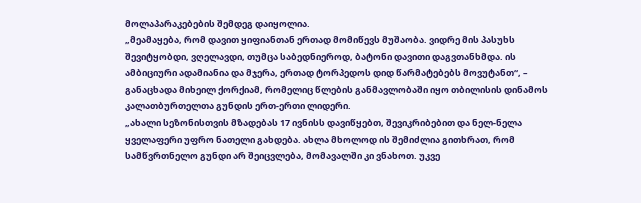მოლაპარაკებების შემდეგ დაიყოლია.
„მეამაყება, რომ დავით ყიფიანთან ერთად მომიწევს მუშაობა. ვიდრე მის პასუხს შევიტყობდი, ვღელავდი, თუმცა საბედნიეროდ, ბატონი დავითი დაგვთანხმდა. ის ამბიციური ადამიანია და მჯერა, ერთად ტორპედოს დიდ წარმატებებს მოვუტანთ“, – განაცხადა მიხეილ ქორქიამ, რომელიც წლების განმავლობაში იყო თბილისის დინამოს კალათბურთელთა გუნდის ერთ-ერთი ლიდერი.
„ახალი სეზონისთვის მზადებას 17 ივნისს დავიწყებთ, შევიკრიბებით და ნელ-ნელა ყველაფერი უფრო ნათელი გახდება. ახლა მხოლოდ ის შემიძლია გითხრათ, რომ სამწვრთნელო გუნდი არ შეიცვლება, მომავალში კი ვნახოთ. უკვე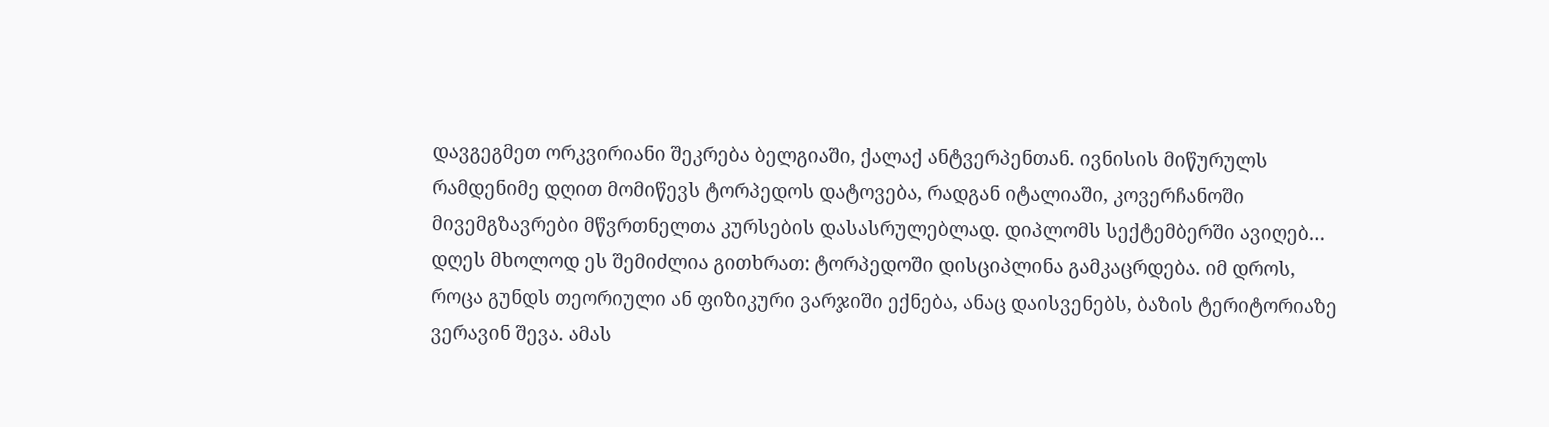დავგეგმეთ ორკვირიანი შეკრება ბელგიაში, ქალაქ ანტვერპენთან. ივნისის მიწურულს რამდენიმე დღით მომიწევს ტორპედოს დატოვება, რადგან იტალიაში, კოვერჩანოში მივემგზავრები მწვრთნელთა კურსების დასასრულებლად. დიპლომს სექტემბერში ავიღებ…
დღეს მხოლოდ ეს შემიძლია გითხრათ: ტორპედოში დისციპლინა გამკაცრდება. იმ დროს, როცა გუნდს თეორიული ან ფიზიკური ვარჯიში ექნება, ანაც დაისვენებს, ბაზის ტერიტორიაზე ვერავინ შევა. ამას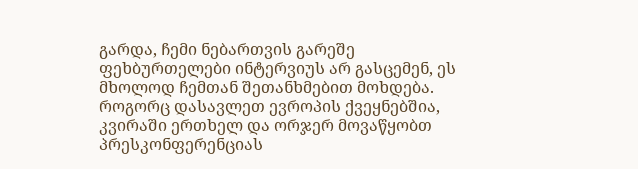გარდა, ჩემი ნებართვის გარეშე ფეხბურთელები ინტერვიუს არ გასცემენ, ეს მხოლოდ ჩემთან შეთანხმებით მოხდება. როგორც დასავლეთ ევროპის ქვეყნებშია, კვირაში ერთხელ და ორჯერ მოვაწყობთ პრესკონფერენციას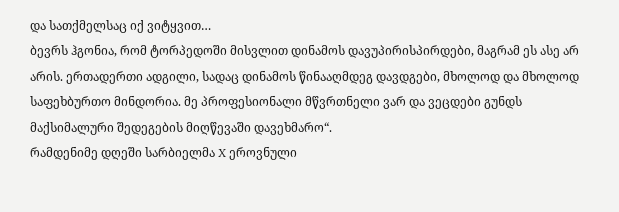და სათქმელსაც იქ ვიტყვით…
ბევრს ჰგონია, რომ ტორპედოში მისვლით დინამოს დავუპირისპირდები, მაგრამ ეს ასე არ არის. ერთადერთი ადგილი, სადაც დინამოს წინააღმდეგ დავდგები, მხოლოდ და მხოლოდ საფეხბურთო მინდორია. მე პროფესიონალი მწვრთნელი ვარ და ვეცდები გუნდს მაქსიმალური შედეგების მიღწევაში დავეხმარო“.
რამდენიმე დღეში სარბიელმა X ეროვნული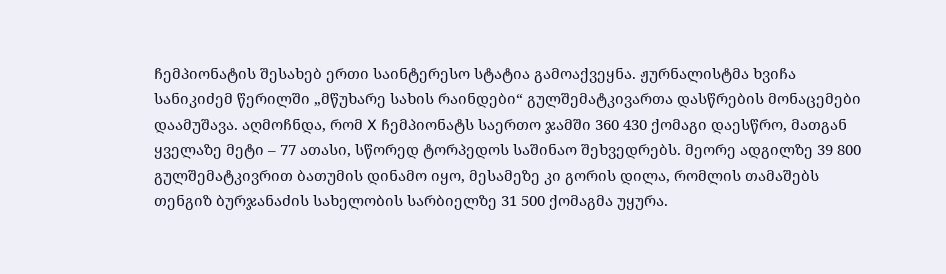ჩემპიონატის შესახებ ერთი საინტერესო სტატია გამოაქვეყნა. ჟურნალისტმა ხვიჩა სანიკიძემ წერილში „მწუხარე სახის რაინდები“ გულშემატკივართა დასწრების მონაცემები დაამუშავა. აღმოჩნდა, რომ X ჩემპიონატს საერთო ჯამში 360 430 ქომაგი დაესწრო, მათგან ყველაზე მეტი – 77 ათასი, სწორედ ტორპედოს საშინაო შეხვედრებს. მეორე ადგილზე 39 800 გულშემატკივრით ბათუმის დინამო იყო, მესამეზე კი გორის დილა, რომლის თამაშებს თენგიზ ბურჯანაძის სახელობის სარბიელზე 31 500 ქომაგმა უყურა.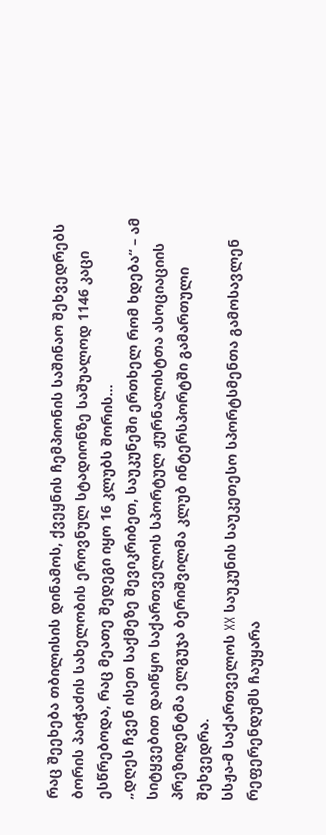რაც შეეხება თბილისის დინამოს, ქვეყნის ჩემპიონის საშინაო შეხვედრებს ბორის პაიჭაძის სახელობის ეროვნულ სტადიონზე საშუალოდ 1146 კაცი ესწრებოდა, რაც მეათე შედეგი იყო 16 კლუბს შორის…
„დღეს ჩვენ ისეთ საქმეზე შევიკრიბეთ, საუკუნეში ერთხელ რომ ხდება“ – ამ სიტყვებით დაიწყო საქართველოს სპორტულ ჟურნალისტთა ასოციაციის პრეზიდენტმა ელგუჯა ბერიშვილმა კლუბ ინტერსპორტში გამართული შეხვედრა.
სსჟა-მ საქართველოს XX საუკუნის საუკეთესო სპორტსმენთა გამოსავლენ რეფერენდუმს ჩაუყარა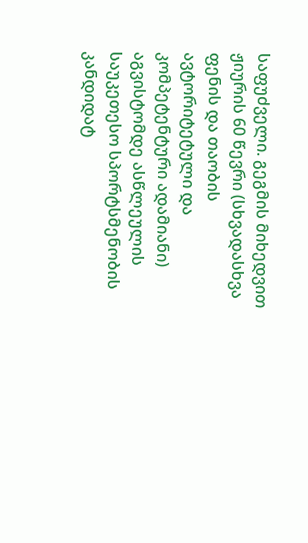საფუძველი. გეგმის მიხედვით ჟიურის 60 წევრი (სხვადასხვა ფენის და თაობის ავტორიტეტული და კომპეტენტური ადამიანი) აგვისტომდე ასწლეულის საუკეთესო სპორტსმენობის კანდიდატ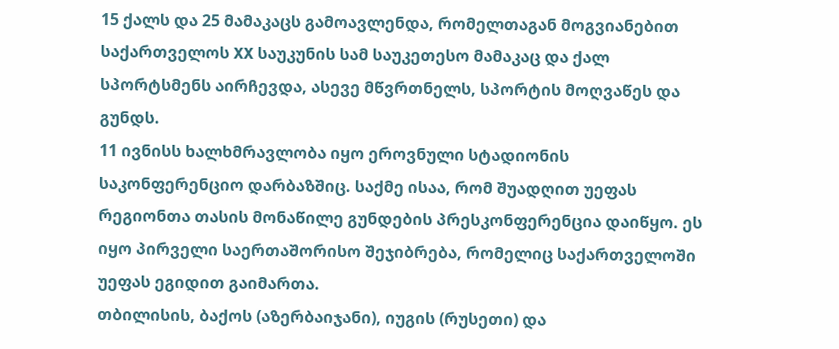15 ქალს და 25 მამაკაცს გამოავლენდა, რომელთაგან მოგვიანებით საქართველოს XX საუკუნის სამ საუკეთესო მამაკაც და ქალ სპორტსმენს აირჩევდა, ასევე მწვრთნელს, სპორტის მოღვაწეს და გუნდს.
11 ივნისს ხალხმრავლობა იყო ეროვნული სტადიონის საკონფერენციო დარბაზშიც. საქმე ისაა, რომ შუადღით უეფას რეგიონთა თასის მონაწილე გუნდების პრესკონფერენცია დაიწყო. ეს იყო პირველი საერთაშორისო შეჯიბრება, რომელიც საქართველოში უეფას ეგიდით გაიმართა.
თბილისის, ბაქოს (აზერბაიჯანი), იუგის (რუსეთი) და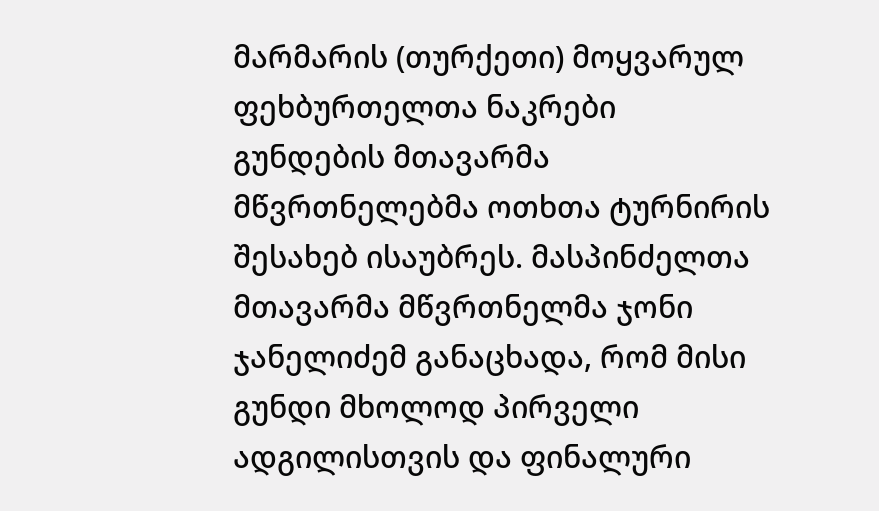მარმარის (თურქეთი) მოყვარულ ფეხბურთელთა ნაკრები გუნდების მთავარმა მწვრთნელებმა ოთხთა ტურნირის შესახებ ისაუბრეს. მასპინძელთა მთავარმა მწვრთნელმა ჯონი ჯანელიძემ განაცხადა, რომ მისი გუნდი მხოლოდ პირველი ადგილისთვის და ფინალური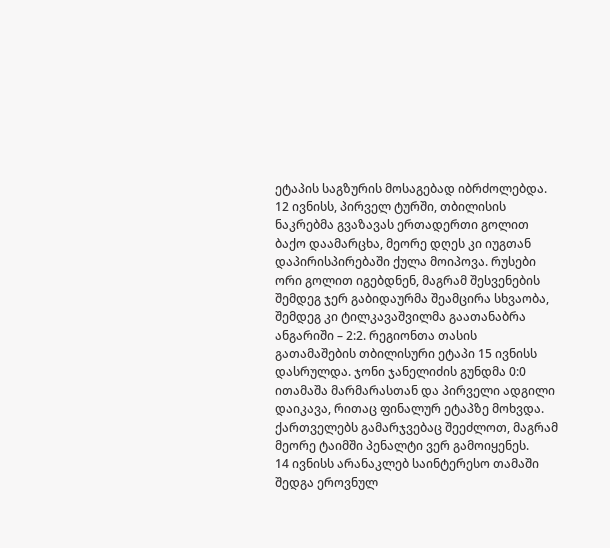ეტაპის საგზურის მოსაგებად იბრძოლებდა.
12 ივნისს, პირველ ტურში, თბილისის ნაკრებმა გვაზავას ერთადერთი გოლით ბაქო დაამარცხა, მეორე დღეს კი იუგთან დაპირისპირებაში ქულა მოიპოვა. რუსები ორი გოლით იგებდნენ, მაგრამ შესვენების შემდეგ ჯერ გაბიდაურმა შეამცირა სხვაობა, შემდეგ კი ტილკავაშვილმა გაათანაბრა ანგარიში – 2:2. რეგიონთა თასის გათამაშების თბილისური ეტაპი 15 ივნისს დასრულდა. ჯონი ჯანელიძის გუნდმა 0:0 ითამაშა მარმარასთან და პირველი ადგილი დაიკავა, რითაც ფინალურ ეტაპზე მოხვდა. ქართველებს გამარჯვებაც შეეძლოთ, მაგრამ მეორე ტაიმში პენალტი ვერ გამოიყენეს.
14 ივნისს არანაკლებ საინტერესო თამაში შედგა ეროვნულ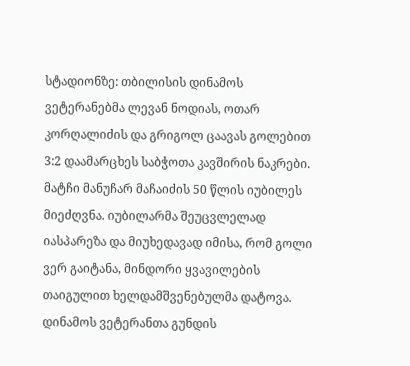სტადიონზე: თბილისის დინამოს ვეტერანებმა ლევან ნოდიას, ოთარ კორღალიძის და გრიგოლ ცაავას გოლებით 3:2 დაამარცხეს საბჭოთა კავშირის ნაკრები. მატჩი მანუჩარ მაჩაიძის 50 წლის იუბილეს მიეძღვნა. იუბილარმა შეუცვლელად იასპარეზა და მიუხედავად იმისა, რომ გოლი ვერ გაიტანა, მინდორი ყვავილების თაიგულით ხელდამშვენებულმა დატოვა.
დინამოს ვეტერანთა გუნდის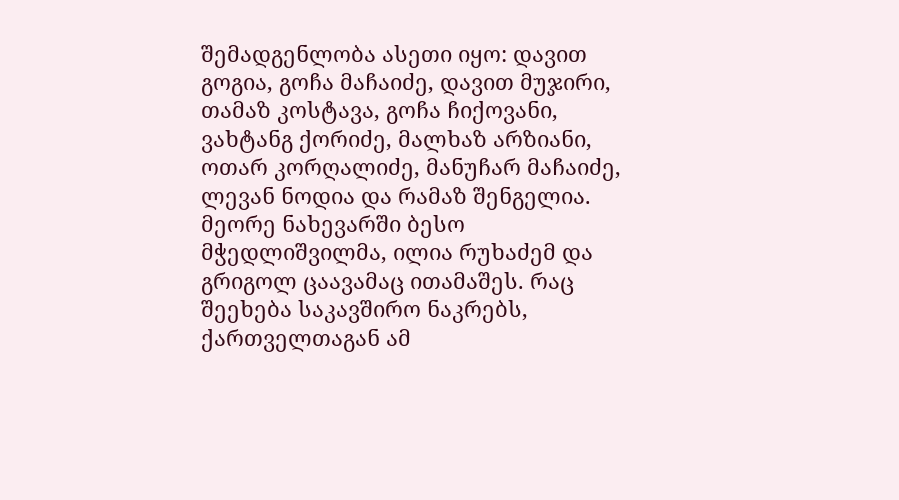შემადგენლობა ასეთი იყო: დავით გოგია, გოჩა მაჩაიძე, დავით მუჯირი, თამაზ კოსტავა, გოჩა ჩიქოვანი, ვახტანგ ქორიძე, მალხაზ არზიანი, ოთარ კორღალიძე, მანუჩარ მაჩაიძე, ლევან ნოდია და რამაზ შენგელია. მეორე ნახევარში ბესო მჭედლიშვილმა, ილია რუხაძემ და გრიგოლ ცაავამაც ითამაშეს. რაც შეეხება საკავშირო ნაკრებს, ქართველთაგან ამ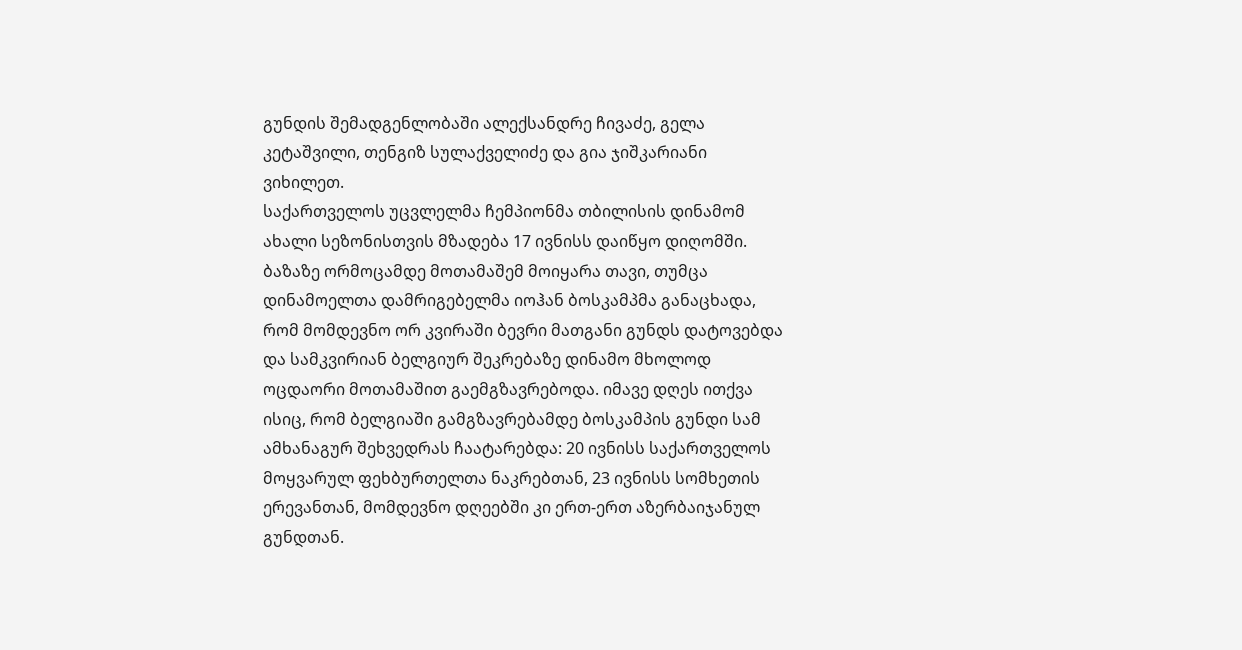გუნდის შემადგენლობაში ალექსანდრე ჩივაძე, გელა კეტაშვილი, თენგიზ სულაქველიძე და გია ჯიშკარიანი ვიხილეთ.
საქართველოს უცვლელმა ჩემპიონმა თბილისის დინამომ ახალი სეზონისთვის მზადება 17 ივნისს დაიწყო დიღომში. ბაზაზე ორმოცამდე მოთამაშემ მოიყარა თავი, თუმცა დინამოელთა დამრიგებელმა იოჰან ბოსკამპმა განაცხადა, რომ მომდევნო ორ კვირაში ბევრი მათგანი გუნდს დატოვებდა და სამკვირიან ბელგიურ შეკრებაზე დინამო მხოლოდ ოცდაორი მოთამაშით გაემგზავრებოდა. იმავე დღეს ითქვა ისიც, რომ ბელგიაში გამგზავრებამდე ბოსკამპის გუნდი სამ ამხანაგურ შეხვედრას ჩაატარებდა: 20 ივნისს საქართველოს მოყვარულ ფეხბურთელთა ნაკრებთან, 23 ივნისს სომხეთის ერევანთან, მომდევნო დღეებში კი ერთ-ერთ აზერბაიჯანულ გუნდთან.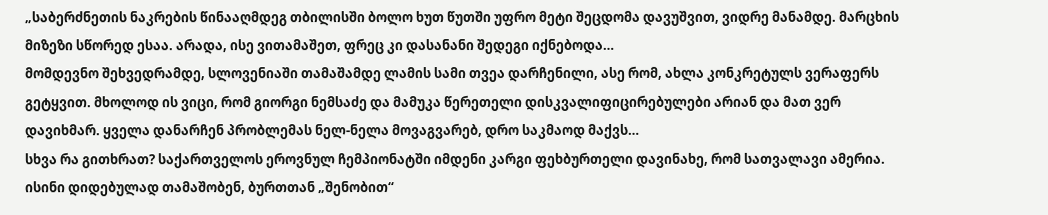„საბერძნეთის ნაკრების წინააღმდეგ თბილისში ბოლო ხუთ წუთში უფრო მეტი შეცდომა დავუშვით, ვიდრე მანამდე. მარცხის მიზეზი სწორედ ესაა. არადა, ისე ვითამაშეთ, ფრეც კი დასანანი შედეგი იქნებოდა…
მომდევნო შეხვედრამდე, სლოვენიაში თამაშამდე ლამის სამი თვეა დარჩენილი, ასე რომ, ახლა კონკრეტულს ვერაფერს გეტყვით. მხოლოდ ის ვიცი, რომ გიორგი ნემსაძე და მამუკა წერეთელი დისკვალიფიცირებულები არიან და მათ ვერ დავიხმარ. ყველა დანარჩენ პრობლემას ნელ-ნელა მოვაგვარებ, დრო საკმაოდ მაქვს…
სხვა რა გითხრათ? საქართველოს ეროვნულ ჩემპიონატში იმდენი კარგი ფეხბურთელი დავინახე, რომ სათვალავი ამერია. ისინი დიდებულად თამაშობენ, ბურთთან „შენობით“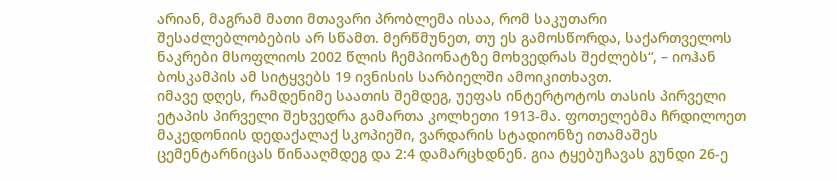არიან, მაგრამ მათი მთავარი პრობლემა ისაა, რომ საკუთარი შესაძლებლობების არ სწამთ. მერწმუნეთ, თუ ეს გამოსწორდა, საქართველოს ნაკრები მსოფლიოს 2002 წლის ჩემპიონატზე მოხვედრას შეძლებს“, – იოჰან ბოსკამპის ამ სიტყვებს 19 ივნისის სარბიელში ამოიკითხავთ.
იმავე დღეს, რამდენიმე საათის შემდეგ, უეფას ინტერტოტოს თასის პირველი ეტაპის პირველი შეხვედრა გამართა კოლხეთი 1913-მა. ფოთელებმა ჩრდილოეთ მაკედონიის დედაქალაქ სკოპიეში, ვარდარის სტადიონზე ითამაშეს ცემენტარნიცას წინააღმდეგ და 2:4 დამარცხდნენ. გია ტყებუჩავას გუნდი 26-ე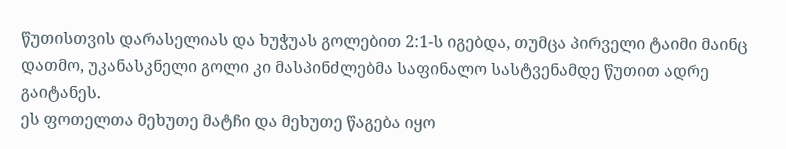წუთისთვის დარასელიას და ხუჭუას გოლებით 2:1-ს იგებდა, თუმცა პირველი ტაიმი მაინც დათმო, უკანასკნელი გოლი კი მასპინძლებმა საფინალო სასტვენამდე წუთით ადრე გაიტანეს.
ეს ფოთელთა მეხუთე მატჩი და მეხუთე წაგება იყო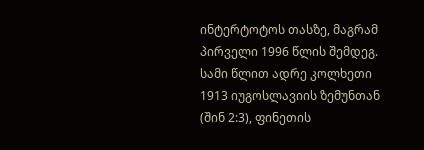ინტერტოტოს თასზე, მაგრამ პირველი 1996 წლის შემდეგ. სამი წლით ადრე კოლხეთი 1913 იუგოსლავიის ზემუნთან (შინ 2:3), ფინეთის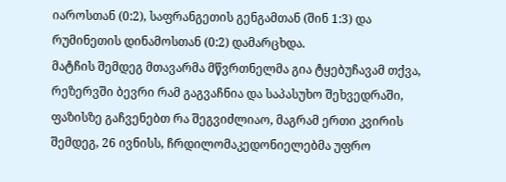იაროსთან (0:2), საფრანგეთის გენგამთან (შინ 1:3) და რუმინეთის დინამოსთან (0:2) დამარცხდა.
მატჩის შემდეგ მთავარმა მწვრთნელმა გია ტყებუჩავამ თქვა, რეზერვში ბევრი რამ გაგვაჩნია და საპასუხო შეხვედრაში, ფაზისზე გაჩვენებთ რა შეგვიძლიაო, მაგრამ ერთი კვირის შემდეგ, 26 ივნისს, ჩრდილომაკედონიელებმა უფრო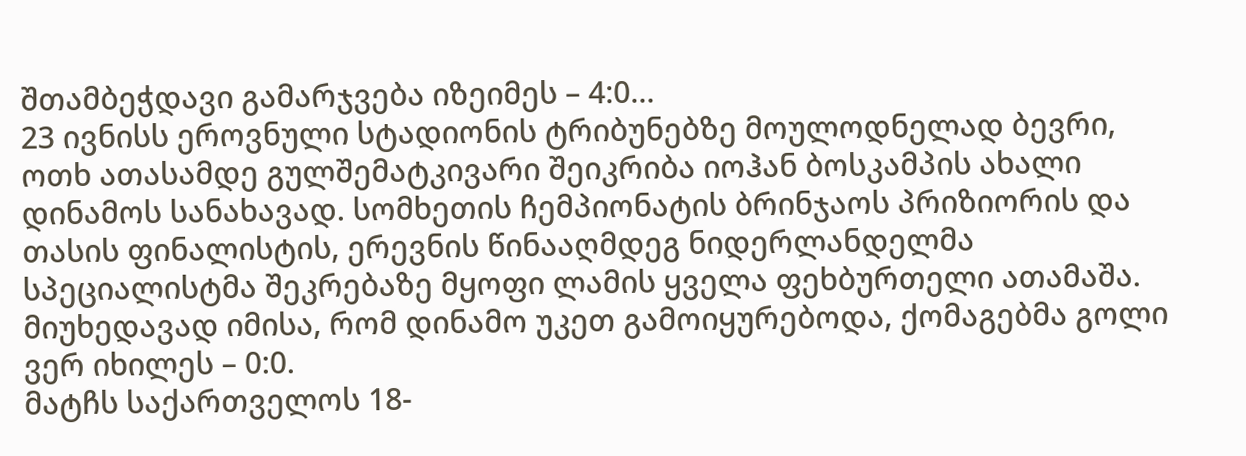შთამბეჭდავი გამარჯვება იზეიმეს – 4:0…
23 ივნისს ეროვნული სტადიონის ტრიბუნებზე მოულოდნელად ბევრი, ოთხ ათასამდე გულშემატკივარი შეიკრიბა იოჰან ბოსკამპის ახალი დინამოს სანახავად. სომხეთის ჩემპიონატის ბრინჯაოს პრიზიორის და თასის ფინალისტის, ერევნის წინააღმდეგ ნიდერლანდელმა სპეციალისტმა შეკრებაზე მყოფი ლამის ყველა ფეხბურთელი ათამაშა. მიუხედავად იმისა, რომ დინამო უკეთ გამოიყურებოდა, ქომაგებმა გოლი ვერ იხილეს – 0:0.
მატჩს საქართველოს 18-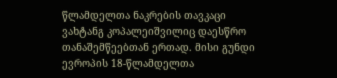წლამდელთა ნაკრების თავკაცი ვახტანგ კოპალეიშვილიც დაესწრო თანაშემწეებთან ერთად. მისი გუნდი ევროპის 18-წლამდელთა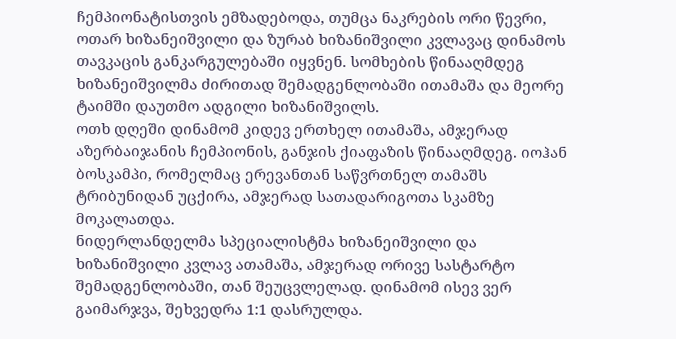ჩემპიონატისთვის ემზადებოდა, თუმცა ნაკრების ორი წევრი, ოთარ ხიზანეიშვილი და ზურაბ ხიზანიშვილი კვლავაც დინამოს თავკაცის განკარგულებაში იყვნენ. სომხების წინააღმდეგ ხიზანეიშვილმა ძირითად შემადგენლობაში ითამაშა და მეორე ტაიმში დაუთმო ადგილი ხიზანიშვილს.
ოთხ დღეში დინამომ კიდევ ერთხელ ითამაშა, ამჯერად აზერბაიჯანის ჩემპიონის, განჯის ქიაფაზის წინააღმდეგ. იოჰან ბოსკამპი, რომელმაც ერევანთან საწვრთნელ თამაშს ტრიბუნიდან უცქირა, ამჯერად სათადარიგოთა სკამზე მოკალათდა.
ნიდერლანდელმა სპეციალისტმა ხიზანეიშვილი და ხიზანიშვილი კვლავ ათამაშა, ამჯერად ორივე სასტარტო შემადგენლობაში, თან შეუცვლელად. დინამომ ისევ ვერ გაიმარჯვა, შეხვედრა 1:1 დასრულდა.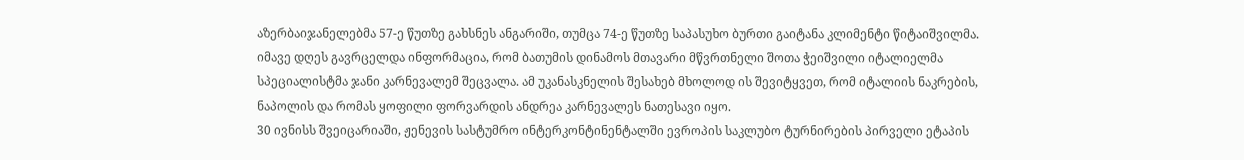აზერბაიჯანელებმა 57-ე წუთზე გახსნეს ანგარიში, თუმცა 74-ე წუთზე საპასუხო ბურთი გაიტანა კლიმენტი წიტაიშვილმა.
იმავე დღეს გავრცელდა ინფორმაცია, რომ ბათუმის დინამოს მთავარი მწვრთნელი შოთა ჭეიშვილი იტალიელმა სპეციალისტმა ჯანი კარნევალემ შეცვალა. ამ უკანასკნელის შესახებ მხოლოდ ის შევიტყვეთ, რომ იტალიის ნაკრების, ნაპოლის და რომას ყოფილი ფორვარდის ანდრეა კარნევალეს ნათესავი იყო.
30 ივნისს შვეიცარიაში, ჟენევის სასტუმრო ინტერკონტინენტალში ევროპის საკლუბო ტურნირების პირველი ეტაპის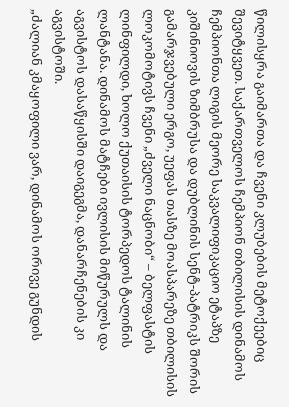წილისყრა გაიმართა და ჩვენი კლუბების მეტოქეებიც შევიტყვეთ. საქართველოს ჩემპიონ თბილისის დინამოს ჩემპიონთა ლიგის მეორე საკვალიფიკაციო ეტაპზე კიშინიოვის ზიმბრუსა და დუბლინის სენტ-პატრიკს შორის გამარჯვებული ერგო, უეფას თასზე მოასპარეზე თბილისის ლოკომოტივს ჩვენი „ძველი ნაცნობი“ – ბელფასტის ლინფილდი, ხოლო ქუთაისის ტორპედოს ტალინის ლანტანა. დინამოს მატჩები ივლისის მიწურულს და აგვისტოს დასაწყისში დაიგეგმა, დანარჩენების კი აგვისტოში.
„ძალიან კმაყოფილი ვარ, დინამოს ორივე გუნდის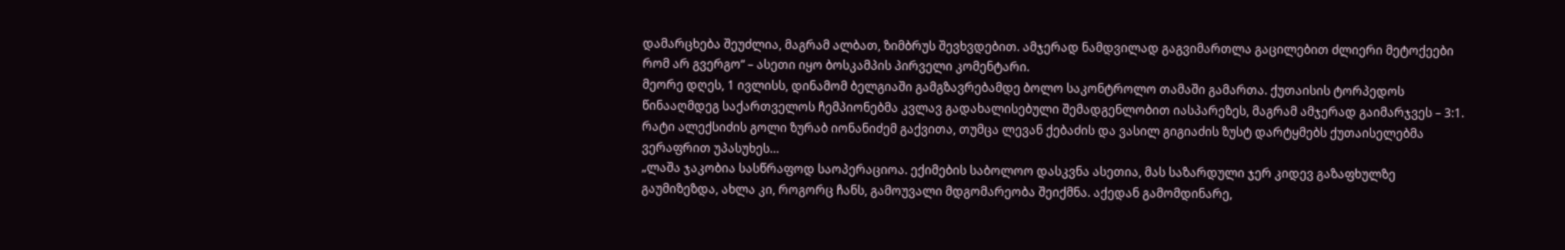დამარცხება შეუძლია, მაგრამ ალბათ, ზიმბრუს შევხვდებით. ამჯერად ნამდვილად გაგვიმართლა გაცილებით ძლიერი მეტოქეები რომ არ გვერგო“ – ასეთი იყო ბოსკამპის პირველი კომენტარი.
მეორე დღეს, 1 ივლისს, დინამომ ბელგიაში გამგზავრებამდე ბოლო საკონტროლო თამაში გამართა. ქუთაისის ტორპედოს წინააღმდეგ საქართველოს ჩემპიონებმა კვლავ გადახალისებული შემადგენლობით იასპარეზეს, მაგრამ ამჯერად გაიმარჯვეს – 3:1. რატი ალექსიძის გოლი ზურაბ იონანიძემ გაქვითა, თუმცა ლევან ქებაძის და ვასილ გიგიაძის ზუსტ დარტყმებს ქუთაისელებმა ვერაფრით უპასუხეს…
„ლაშა ჯაკობია სასწრაფოდ საოპერაციოა. ექიმების საბოლოო დასკვნა ასეთია, მას საზარდული ჯერ კიდევ გაზაფხულზე გაუმიზეზდა, ახლა კი, როგორც ჩანს, გამოუვალი მდგომარეობა შეიქმნა. აქედან გამომდინარე,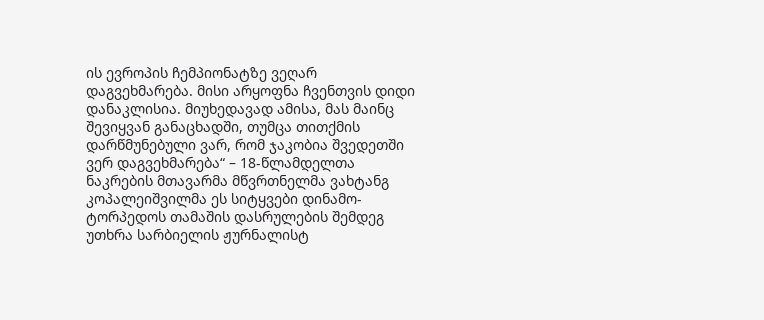ის ევროპის ჩემპიონატზე ვეღარ დაგვეხმარება. მისი არყოფნა ჩვენთვის დიდი დანაკლისია. მიუხედავად ამისა, მას მაინც შევიყვან განაცხადში, თუმცა თითქმის დარწმუნებული ვარ, რომ ჯაკობია შვედეთში ვერ დაგვეხმარება“ – 18-წლამდელთა ნაკრების მთავარმა მწვრთნელმა ვახტანგ კოპალეიშვილმა ეს სიტყვები დინამო-ტორპედოს თამაშის დასრულების შემდეგ უთხრა სარბიელის ჟურნალისტ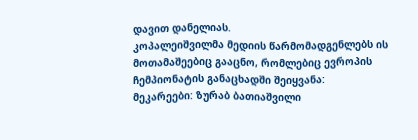დავით დანელიას.
კოპალეიშვილმა მედიის წარმომადგენლებს ის მოთამაშეებიც გააცნო, რომლებიც ევროპის ჩემპიონატის განაცხადში შეიყვანა:
მეკარეები: ზურაბ ბათიაშვილი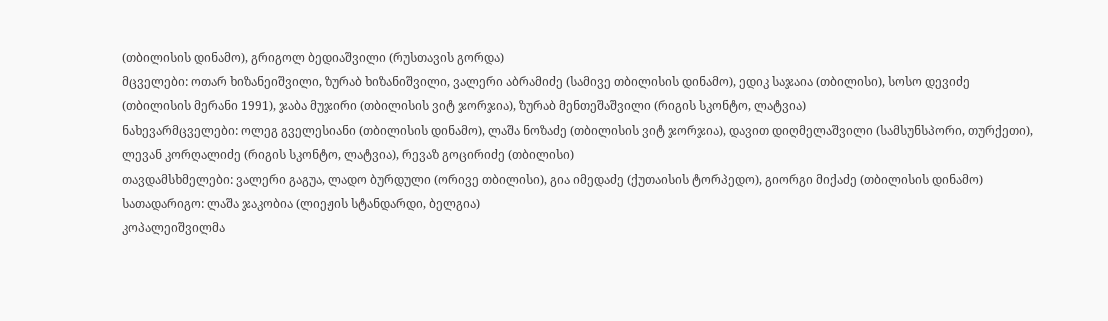(თბილისის დინამო), გრიგოლ ბედიაშვილი (რუსთავის გორდა)
მცველები: ოთარ ხიზანეიშვილი, ზურაბ ხიზანიშვილი, ვალერი აბრამიძე (სამივე თბილისის დინამო), ედიკ საჯაია (თბილისი), სოსო დევიძე (თბილისის მერანი 1991), ჯაბა მუჯირი (თბილისის ვიტ ჯორჯია), ზურაბ მენთეშაშვილი (რიგის სკონტო, ლატვია)
ნახევარმცველები: ოლეგ გველესიანი (თბილისის დინამო), ლაშა ნოზაძე (თბილისის ვიტ ჯორჯია), დავით დიღმელაშვილი (სამსუნსპორი, თურქეთი), ლევან კორღალიძე (რიგის სკონტო, ლატვია), რევაზ გოცირიძე (თბილისი)
თავდამსხმელები: ვალერი გაგუა, ლადო ბურდული (ორივე თბილისი), გია იმედაძე (ქუთაისის ტორპედო), გიორგი მიქაძე (თბილისის დინამო)
სათადარიგო: ლაშა ჯაკობია (ლიეჟის სტანდარდი, ბელგია)
კოპალეიშვილმა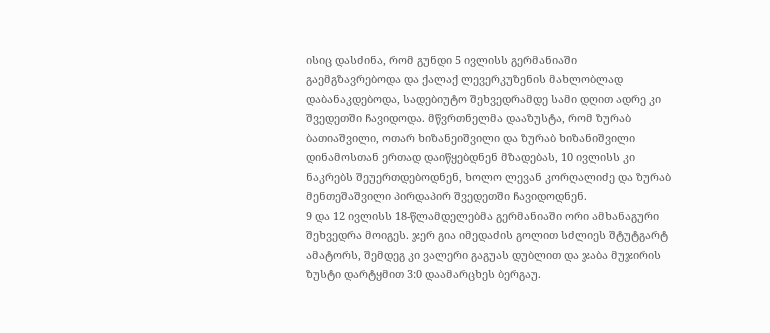ისიც დასძინა, რომ გუნდი 5 ივლისს გერმანიაში გაემგზავრებოდა და ქალაქ ლევერკუზენის მახლობლად დაბანაკდებოდა, სადებიუტო შეხვედრამდე სამი დღით ადრე კი შვედეთში ჩავიდოდა. მწვრთნელმა დააზუსტა, რომ ზურაბ ბათიაშვილი, ოთარ ხიზანეიშვილი და ზურაბ ხიზანიშვილი დინამოსთან ერთად დაიწყებდნენ მზადებას, 10 ივლისს კი ნაკრებს შეუერთდებოდნენ, ხოლო ლევან კორღალიძე და ზურაბ მენთეშაშვილი პირდაპირ შვედეთში ჩავიდოდნენ.
9 და 12 ივლისს 18-წლამდელებმა გერმანიაში ორი ამხანაგური შეხვედრა მოიგეს. ჯერ გია იმედაძის გოლით სძლიეს შტუტგარტ ამატორს, შემდეგ კი ვალერი გაგუას დუბლით და ჯაბა მუჯირის ზუსტი დარტყმით 3:0 დაამარცხეს ბერგაუ.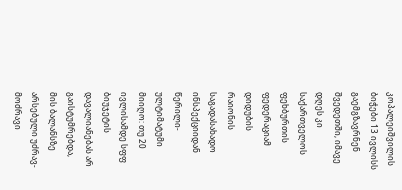კოპალეიშვილის ბიჭები 13 ივლისს გაემგზავრნენ შვედეთში, იმავე დღეს კი საქართველოს ფეხბურთის ფედერაციამ დიდუბის რაიონის საგადასახადო ინსპექციიდან წერილი-ულტიმატუმი მიიღო: თუ 20 ივლისამდე სფფ ბიუჯეტის დავალიანებას არ გაისტუმრებდა, მის ბალანსზე არსებული უძრავ-მოძრავი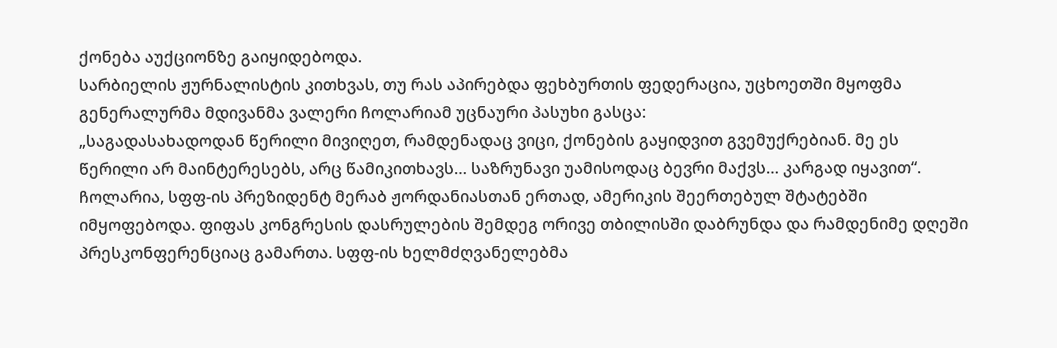ქონება აუქციონზე გაიყიდებოდა.
სარბიელის ჟურნალისტის კითხვას, თუ რას აპირებდა ფეხბურთის ფედერაცია, უცხოეთში მყოფმა გენერალურმა მდივანმა ვალერი ჩოლარიამ უცნაური პასუხი გასცა:
„საგადასახადოდან წერილი მივიღეთ, რამდენადაც ვიცი, ქონების გაყიდვით გვემუქრებიან. მე ეს წერილი არ მაინტერესებს, არც წამიკითხავს… საზრუნავი უამისოდაც ბევრი მაქვს… კარგად იყავით“.
ჩოლარია, სფფ-ის პრეზიდენტ მერაბ ჟორდანიასთან ერთად, ამერიკის შეერთებულ შტატებში იმყოფებოდა. ფიფას კონგრესის დასრულების შემდეგ ორივე თბილისში დაბრუნდა და რამდენიმე დღეში პრესკონფერენციაც გამართა. სფფ-ის ხელმძღვანელებმა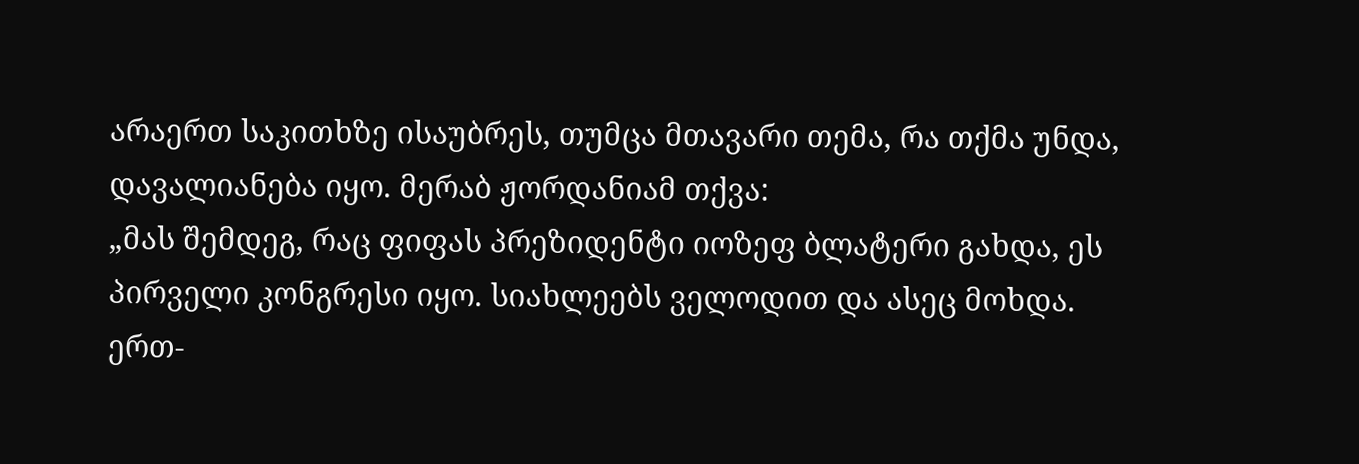არაერთ საკითხზე ისაუბრეს, თუმცა მთავარი თემა, რა თქმა უნდა, დავალიანება იყო. მერაბ ჟორდანიამ თქვა:
„მას შემდეგ, რაც ფიფას პრეზიდენტი იოზეფ ბლატერი გახდა, ეს პირველი კონგრესი იყო. სიახლეებს ველოდით და ასეც მოხდა. ერთ-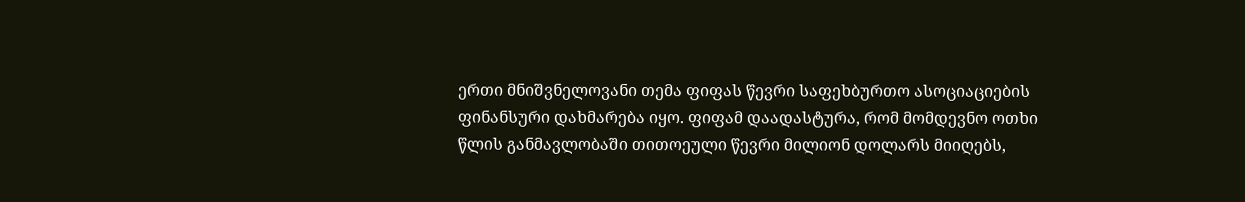ერთი მნიშვნელოვანი თემა ფიფას წევრი საფეხბურთო ასოციაციების ფინანსური დახმარება იყო. ფიფამ დაადასტურა, რომ მომდევნო ოთხი წლის განმავლობაში თითოეული წევრი მილიონ დოლარს მიიღებს,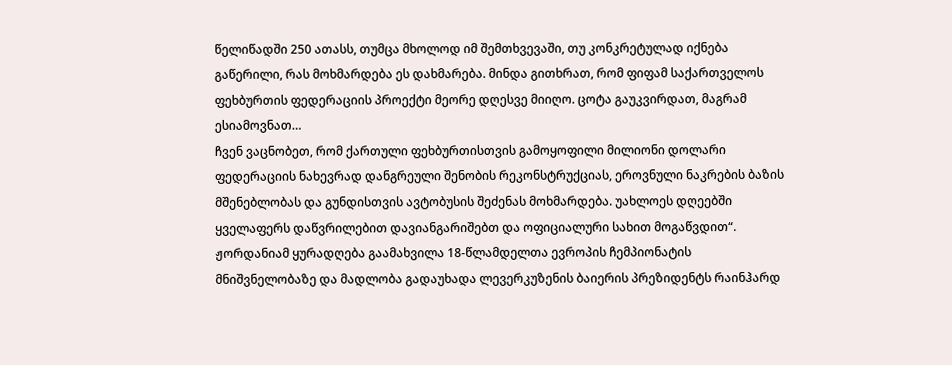წელიწადში 250 ათასს, თუმცა მხოლოდ იმ შემთხვევაში, თუ კონკრეტულად იქნება გაწერილი, რას მოხმარდება ეს დახმარება. მინდა გითხრათ, რომ ფიფამ საქართველოს ფეხბურთის ფედერაციის პროექტი მეორე დღესვე მიიღო. ცოტა გაუკვირდათ, მაგრამ ესიამოვნათ…
ჩვენ ვაცნობეთ, რომ ქართული ფეხბურთისთვის გამოყოფილი მილიონი დოლარი ფედერაციის ნახევრად დანგრეული შენობის რეკონსტრუქციას, ეროვნული ნაკრების ბაზის მშენებლობას და გუნდისთვის ავტობუსის შეძენას მოხმარდება. უახლოეს დღეებში ყველაფერს დაწვრილებით დავიანგარიშებთ და ოფიციალური სახით მოგაწვდით“.
ჟორდანიამ ყურადღება გაამახვილა 18-წლამდელთა ევროპის ჩემპიონატის მნიშვნელობაზე და მადლობა გადაუხადა ლევერკუზენის ბაიერის პრეზიდენტს რაინჰარდ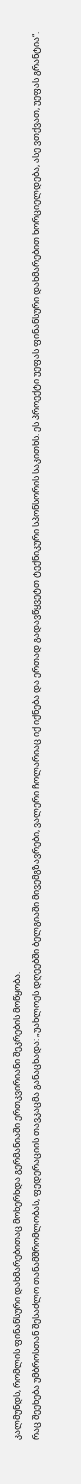კალმუნდს, რომლის ფინანსური დახმარებითაც მოხერხდა გერმანიაში ერთკვირიანი შეკრების მოწყობა.
რაც შეეხება უმბროსთან შესაძლო თანამშრომლობას, ფედერაციის თავკაცმა განაცხადა: „უახლოეს დღეებში ბელგიაში მივემგზავრები, ვალერი ჩოლარიაც იქ იქნება და ერთად გადავწყვეტთ ტექნიკური სპონსორის საკითხს. ეს პროექტი უეფას ფინანსური დახმარებით ხორციელდება, ასე ვთქვათ, უეფას გრანტია“.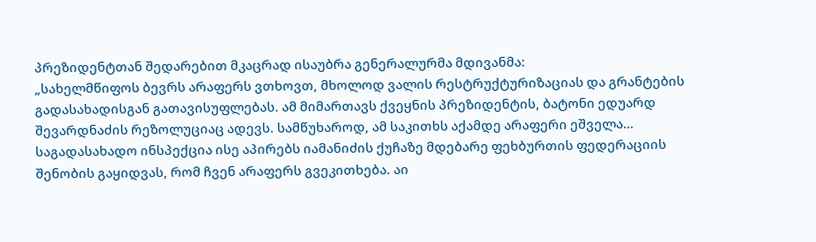პრეზიდენტთან შედარებით მკაცრად ისაუბრა გენერალურმა მდივანმა:
„სახელმწიფოს ბევრს არაფერს ვთხოვთ, მხოლოდ ვალის რესტრუქტურიზაციას და გრანტების გადასახადისგან გათავისუფლებას. ამ მიმართავს ქვეყნის პრეზიდენტის, ბატონი ედუარდ შევარდნაძის რეზოლუციაც ადევს. სამწუხაროდ, ამ საკითხს აქამდე არაფერი ეშველა…
საგადასახადო ინსპექცია ისე აპირებს იამანიძის ქუჩაზე მდებარე ფეხბურთის ფედერაციის შენობის გაყიდვას, რომ ჩვენ არაფერს გვეკითხება. აი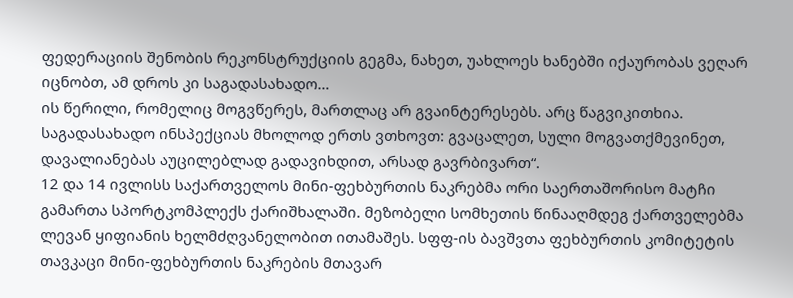ფედერაციის შენობის რეკონსტრუქციის გეგმა, ნახეთ, უახლოეს ხანებში იქაურობას ვეღარ იცნობთ, ამ დროს კი საგადასახადო…
ის წერილი, რომელიც მოგვწერეს, მართლაც არ გვაინტერესებს. არც წაგვიკითხია. საგადასახადო ინსპექციას მხოლოდ ერთს ვთხოვთ: გვაცალეთ, სული მოგვათქმევინეთ, დავალიანებას აუცილებლად გადავიხდით, არსად გავრბივართ“.
12 და 14 ივლისს საქართველოს მინი-ფეხბურთის ნაკრებმა ორი საერთაშორისო მატჩი გამართა სპორტკომპლექს ქარიშხალაში. მეზობელი სომხეთის წინააღმდეგ ქართველებმა ლევან ყიფიანის ხელმძღვანელობით ითამაშეს. სფფ-ის ბავშვთა ფეხბურთის კომიტეტის თავკაცი მინი-ფეხბურთის ნაკრების მთავარ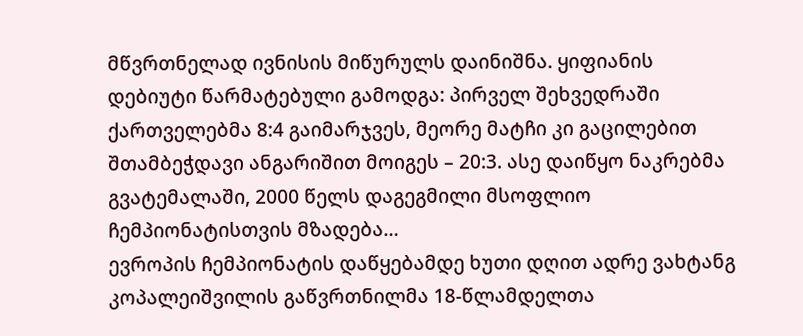მწვრთნელად ივნისის მიწურულს დაინიშნა. ყიფიანის დებიუტი წარმატებული გამოდგა: პირველ შეხვედრაში ქართველებმა 8:4 გაიმარჯვეს, მეორე მატჩი კი გაცილებით შთამბეჭდავი ანგარიშით მოიგეს – 20:3. ასე დაიწყო ნაკრებმა გვატემალაში, 2000 წელს დაგეგმილი მსოფლიო ჩემპიონატისთვის მზადება…
ევროპის ჩემპიონატის დაწყებამდე ხუთი დღით ადრე ვახტანგ კოპალეიშვილის გაწვრთნილმა 18-წლამდელთა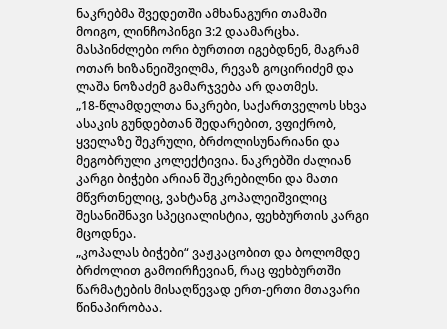ნაკრებმა შვედეთში ამხანაგური თამაში მოიგო, ლინჩოპინგი 3:2 დაამარცხა. მასპინძლები ორი ბურთით იგებდნენ, მაგრამ ოთარ ხიზანეიშვილმა, რევაზ გოცირიძემ და ლაშა ნოზაძემ გამარჯვება არ დათმეს.
„18-წლამდელთა ნაკრები, საქართველოს სხვა ასაკის გუნდებთან შედარებით, ვფიქრობ, ყველაზე შეკრული, ბრძოლისუნარიანი და მეგობრული კოლექტივია. ნაკრებში ძალიან კარგი ბიჭები არიან შეკრებილნი და მათი მწვრთნელიც, ვახტანგ კოპალეიშვილიც შესანიშნავი სპეციალისტია, ფეხბურთის კარგი მცოდნეა.
„კოპალას ბიჭები“ ვაჟკაცობით და ბოლომდე ბრძოლით გამოირჩევიან, რაც ფეხბურთში წარმატების მისაღწევად ერთ-ერთი მთავარი წინაპირობაა.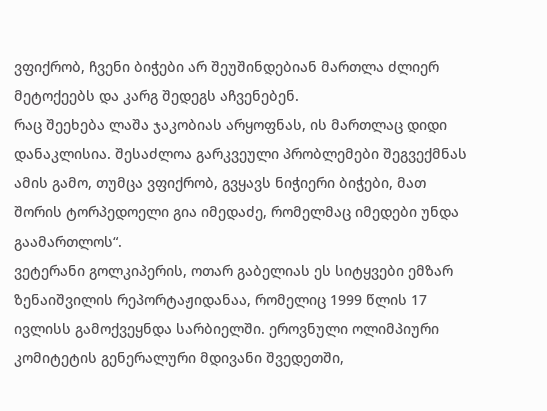ვფიქრობ, ჩვენი ბიჭები არ შეუშინდებიან მართლა ძლიერ მეტოქეებს და კარგ შედეგს აჩვენებენ.
რაც შეეხება ლაშა ჯაკობიას არყოფნას, ის მართლაც დიდი დანაკლისია. შესაძლოა გარკვეული პრობლემები შეგვექმნას ამის გამო, თუმცა ვფიქრობ, გვყავს ნიჭიერი ბიჭები, მათ შორის ტორპედოელი გია იმედაძე, რომელმაც იმედები უნდა გაამართლოს“.
ვეტერანი გოლკიპერის, ოთარ გაბელიას ეს სიტყვები ემზარ ზენაიშვილის რეპორტაჟიდანაა, რომელიც 1999 წლის 17 ივლისს გამოქვეყნდა სარბიელში. ეროვნული ოლიმპიური კომიტეტის გენერალური მდივანი შვედეთში,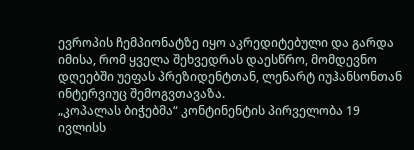ევროპის ჩემპიონატზე იყო აკრედიტებული და გარდა იმისა, რომ ყველა შეხვედრას დაესწრო, მომდევნო დღეებში უეფას პრეზიდენტთან, ლენარტ იუჰანსონთან ინტერვიუც შემოგვთავაზა.
„კოპალას ბიჭებმა“ კონტინენტის პირველობა 19 ივლისს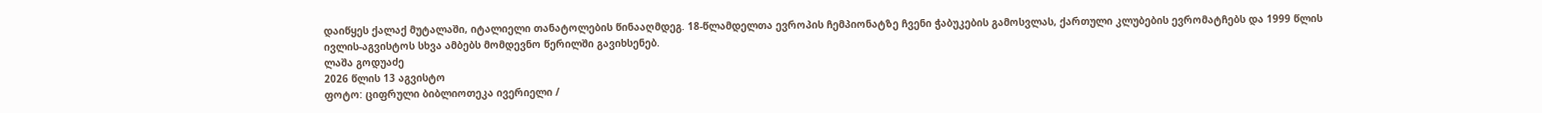დაიწყეს ქალაქ მუტალაში, იტალიელი თანატოლების წინააღმდეგ. 18-წლამდელთა ევროპის ჩემპიონატზე ჩვენი ჭაბუკების გამოსვლას, ქართული კლუბების ევრომატჩებს და 1999 წლის ივლის-აგვისტოს სხვა ამბებს მომდევნო წერილში გავიხსენებ.
ლაშა გოდუაძე
2026 წლის 13 აგვისტო
ფოტო: ციფრული ბიბლიოთეკა ივერიელი /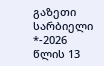გაზეთი სარბიელი
*-2026 წლის 13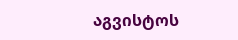აგვისტოს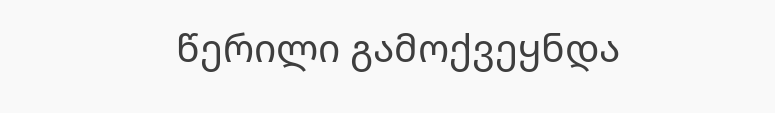წერილი გამოქვეყნდა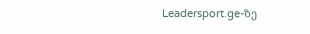Leadersport.ge-ზე